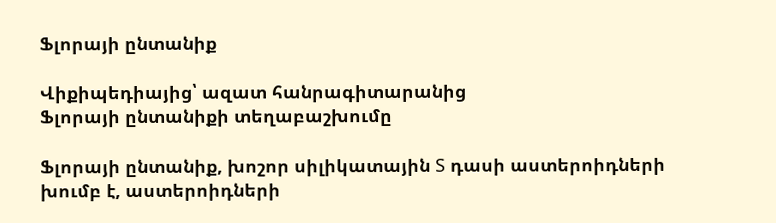Ֆլորայի ընտանիք

Վիքիպեդիայից՝ ազատ հանրագիտարանից
Ֆլորայի ընտանիքի տեղաբաշխումը

Ֆլորայի ընտանիք, խոշոր սիլիկատային S դասի աստերոիդների խումբ է, աստերոիդների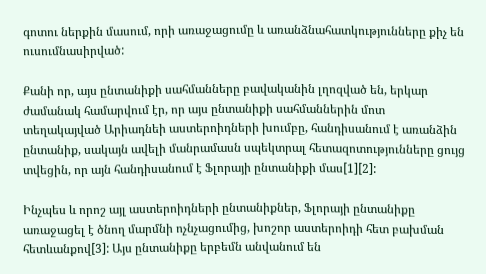գոտու ներքին մասում, որի առաջացումը և առանձնահատկությունները քիչ են ուսումնասիրված:

Քանի որ, այս ընտանիքի սահմանները բավականին լղոզված են, երկար ժամանակ համարվում էր, որ այս ընտանիքի սահմաններին մոտ տեղակայված Արիադնեի աստերոիդների խումբը, հանդիսանում է առանձին ընտանիք, սակայն ավելի մանրամասն սպեկտրալ հետազոտությունները ցույց տվեցին, որ այն հանդիսանում է Ֆլորայի ընտանիքի մաս[1][2]:

Ինչպես և որոշ այլ աստերոիդների ընտանիքներ, Ֆլորայի ընտանիքը առաջացել է ծնող մարմնի ոչնչացումից, խոշոր աստերոիդի հետ բախման հետևանքով[3]: Այս ընտանիքը երբեմն անվանում են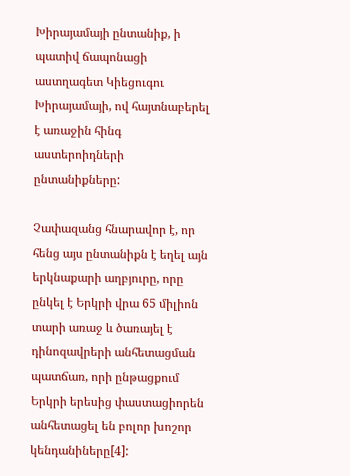Խիրայամայի ընտանիք, ի պատիվ ճապոնացի աստղագետ Կիեցուգու Խիրայամայի, ով հայտնաբերել է առաջին հինգ աստերոիդների ընտանիքները:

Չափազանց հնարավոր է, որ հենց այս ընտանիքն է եղել այն երկնաքարի աղբյուրը, որը ընկել է Երկրի վրա 65 միլիոն տարի առաջ և ծառայել է դինոզավրերի անհետացման պատճառ, որի ընթացքում Երկրի երեսից փաստացիորեն անհետացել են բոլոր խոշոր կենդանիները[4]: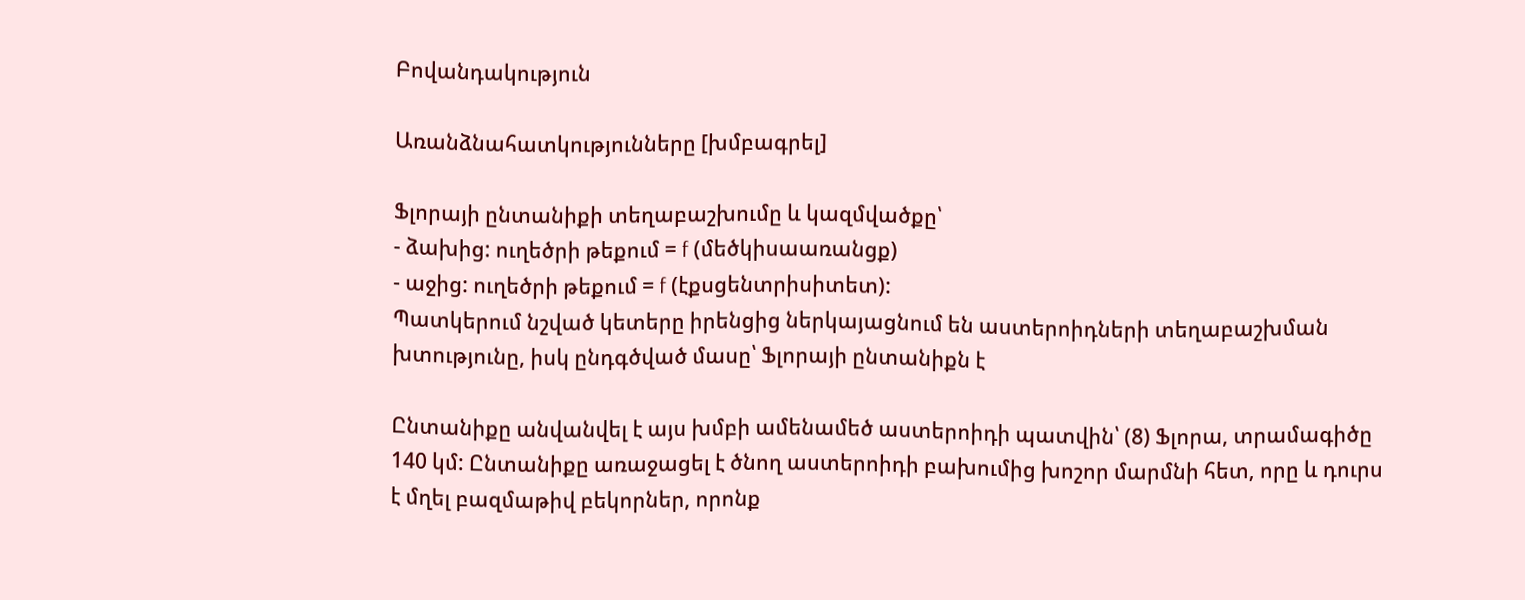Բովանդակություն

Առանձնահատկությունները [խմբագրել]

Ֆլորայի ընտանիքի տեղաբաշխումը և կազմվածքը՝
- ձախից: ուղեծրի թեքում = f (մեծկիսաառանցք)
- աջից: ուղեծրի թեքում = f (էքսցենտրիսիտետ):
Պատկերում նշված կետերը իրենցից ներկայացնում են աստերոիդների տեղաբաշխման խտությունը, իսկ ընդգծված մասը՝ Ֆլորայի ընտանիքն է

Ընտանիքը անվանվել է այս խմբի ամենամեծ աստերոիդի պատվին՝ (8) Ֆլորա, տրամագիծը 140 կմ: Ընտանիքը առաջացել է ծնող աստերոիդի բախումից խոշոր մարմնի հետ, որը և դուրս է մղել բազմաթիվ բեկորներ, որոնք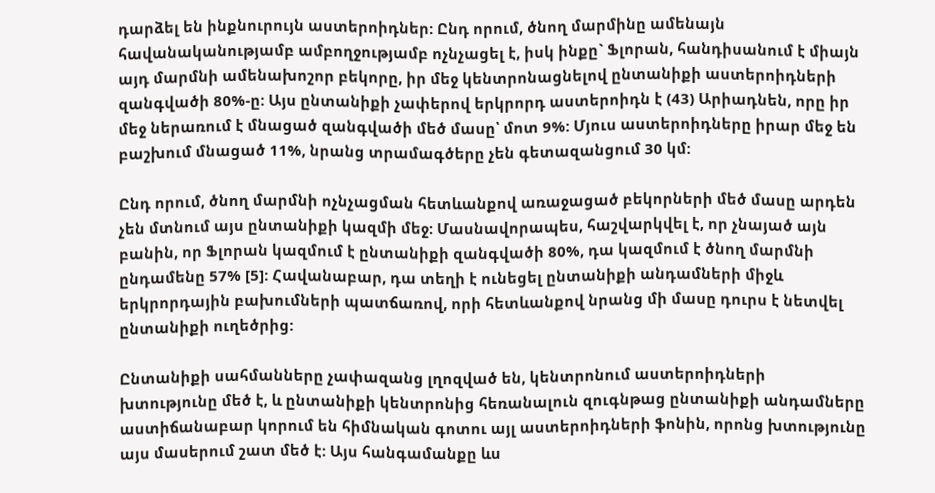դարձել են ինքնուրույն աստերոիդներ: Ընդ որում, ծնող մարմինը ամենայն հավանականությամբ ամբողջությամբ ոչնչացել է, իսկ ինքը` Ֆլորան, հանդիսանում է միայն այդ մարմնի ամենախոշոր բեկորը, իր մեջ կենտրոնացնելով ընտանիքի աստերոիդների զանգվածի 80%-ը: Այս ընտանիքի չափերով երկրորդ աստերոիդն է (43) Արիադնեն, որը իր մեջ ներառում է մնացած զանգվածի մեծ մասը՝ մոտ 9%: Մյուս աստերոիդները իրար մեջ են բաշխում մնացած 11%, նրանց տրամագծերը չեն գետազանցում 30 կմ:

Ընդ որում, ծնող մարմնի ոչնչացման հետևանքով առաջացած բեկորների մեծ մասը արդեն չեն մտնում այս ընտանիքի կազմի մեջ: Մասնավորապես, հաշվարկվել է, որ չնայած այն բանին, որ Ֆլորան կազմում է ընտանիքի զանգվածի 80%, դա կազմում է ծնող մարմնի ընդամենը 57% [5]: Հավանաբար, դա տեղի է ունեցել ընտանիքի անդամների միջև երկրորդային բախումների պատճառով, որի հետևանքով նրանց մի մասը դուրս է նետվել ընտանիքի ուղեծրից:

Ընտանիքի սահմանները չափազանց լղոզված են, կենտրոնում աստերոիդների խտությունը մեծ է, և ընտանիքի կենտրոնից հեռանալուն զուգնթաց ընտանիքի անդամները աստիճանաբար կորում են հիմնական գոտու այլ աստերոիդների ֆոնին, որոնց խտությունը այս մասերում շատ մեծ է: Այս հանգամանքը ևս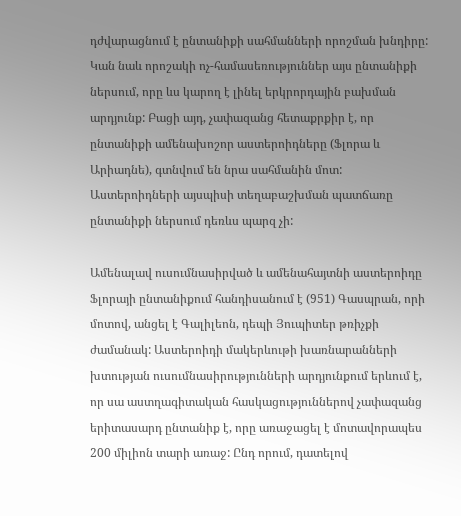դժվարացնում է ընտանիքի սահմանների որոշման խնդիրը: Կան նաև որոշակի ոչ-համասեռություններ այս ընտանիքի ներսում, որը ևս կարող է լինել երկրորդային բախման արդյունք: Բացի այդ, չափազանց հետաքրքիր է, որ ընտանիքի ամենախոշոր աստերոիդները (Ֆլորա և Արիադնե), գտնվում են նրա սահմանին մոտ: Աստերոիդների այսպիսի տեղաբաշխման պատճառը ընտանիքի ներսում դեռևս պարզ չի:

Ամենալավ ուսումնասիրված և ամենահայտնի աստերոիդը Ֆլորայի ընտանիքում հանդիսանում է (951) Գասպրան, որի մոտով, անցել է Գալիլեոն, դեպի Յուպիտեր թռիչքի ժամանակ: Աստերոիդի մակերևութի խառնարանների խտության ուսումնասիրությունների արդյունքում երևում է, որ սա աստղագիտական հասկացություններով չափազանց երիտասարդ ընտանիք է, որը առաջացել է մոտավորապես 200 միլիոն տարի առաջ: Ընդ որում, դատելով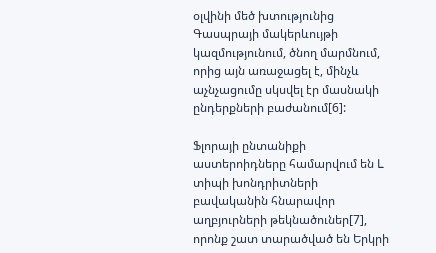օլվինի մեծ խտությունից Գասպրայի մակերևույթի կազմությունում, ծնող մարմնում, որից այն առաջացել է, մինչև աչնչացումը սկսվել էր մասնակի ընդերքների բաժանում[6]:

Ֆլորայի ընտանիքի աստերոիդները համարվում են L տիպի խոնդրիտների բավականին հնարավոր աղբյուրների թեկնածուներ[7], որոնք շատ տարածված են Երկրի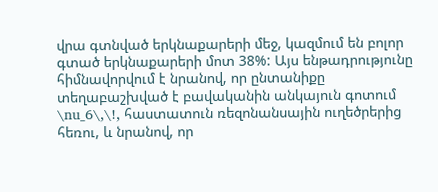վրա գտնված երկնաքարերի մեջ, կազմում են բոլոր գտած երկնաքարերի մոտ 38%: Այս ենթադրությունը հիմնավորվում է նրանով, որ ընտանիքը տեղաբաշխված է բավականին անկայուն գոտում \nu_6\,\!, հաստատուն ռեզոնանսային ուղեծրերից հեռու, և նրանով, որ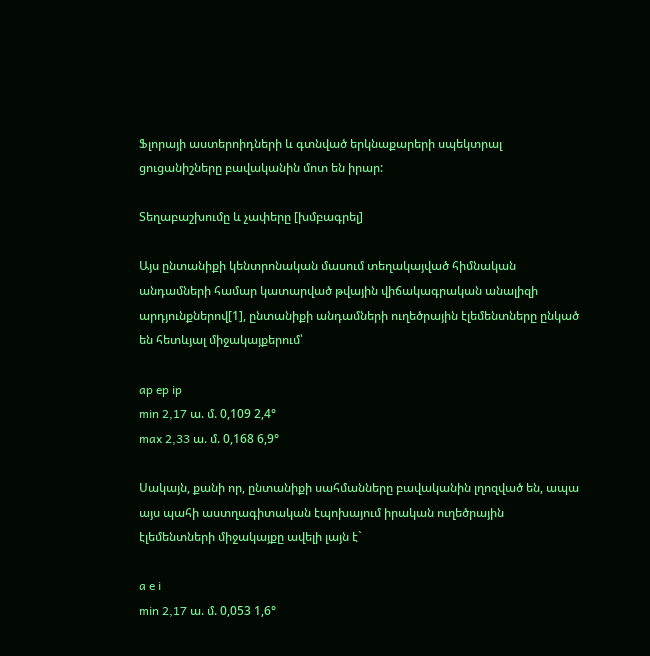Ֆլորայի աստերոիդների և գտնված երկնաքարերի սպեկտրալ ցուցանիշները բավականին մոտ են իրար:

Տեղաբաշխումը և չափերը [խմբագրել]

Այս ընտանիքի կենտրոնական մասում տեղակայված հիմնական անդամների համար կատարված թվային վիճակագրական անալիզի արդյունքներով[1], ընտանիքի անդամների ուղեծրային էլեմենտները ընկած են հետևյալ միջակայքերում՝

ap ep ip
min 2,17 ա. մ. 0,109 2,4°
max 2,33 ա. մ. 0,168 6,9°

Սակայն, քանի որ, ընտանիքի սահմանները բավականին լղոզված են, ապա այս պահի աստղագիտական էպոխայում իրական ուղեծրային էլեմենտների միջակայքը ավելի լայն է`

a e i
min 2,17 ա. մ. 0,053 1,6°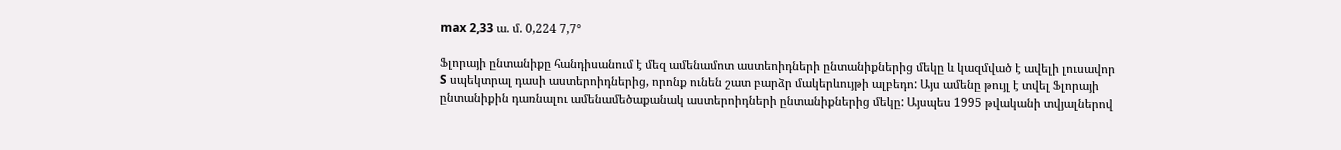max 2,33 ա. մ. 0,224 7,7°

Ֆլորայի ընտանիքը հանդիսանում է մեզ ամենամոտ աստեոիդների ընտանիքներից մեկը և կազմված է ավելի լուսավոր S սպեկտրալ դասի աստերոիդներից, որոնք ունեն շատ բարձր մակերևույթի ալբեդո: Այս ամենը թույլ է տվել Ֆլորայի ընտանիքին դառնալու ամենամեծաքանակ աստերոիդների ընտանիքներից մեկը: Այսպես 1995 թվականի տվյալներով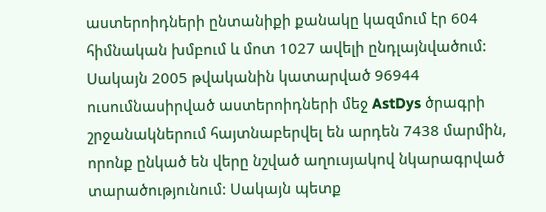աստերոիդների ընտանիքի քանակը կազմում էր 604 հիմնական խմբում և մոտ 1027 ավելի ընդլայնվածում: Սակայն 2005 թվականին կատարված 96944 ուսումնասիրված աստերոիդների մեջ AstDys ծրագրի շրջանակներում հայտնաբերվել են արդեն 7438 մարմին, որոնք ընկած են վերը նշված աղուսյակով նկարագրված տարածությունում: Սակայն պետք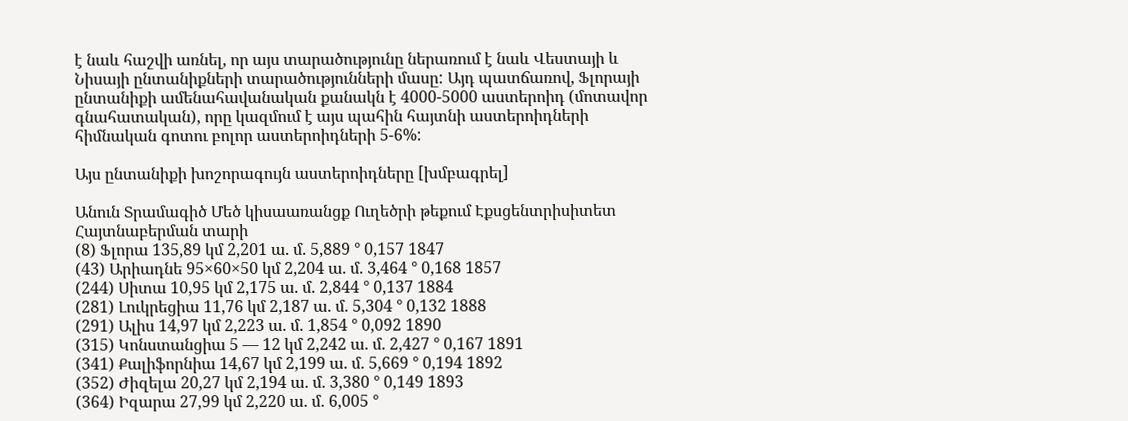է նաև հաշվի առնել, որ այս տարածությունը ներառում է նաև Վեստայի և Նիսայի ընտանիքների տարածությունների մասը: Այդ պատճառով, Ֆլորայի ընտանիքի ամենահավանական քանակն է 4000-5000 աստերոիդ (մոտավոր գնահատական), որը կազմում է այս պահին հայտնի աստերոիդների հիմնական գոտու բոլոր աստերոիդների 5-6%:

Այս ընտանիքի խոշորագույն աստերոիդները [խմբագրել]

Անուն Տրամագիծ Մեծ կիսաառանցք Ուղեծրի թեքում Էքսցենտրիսիտետ Հայտնաբերման տարի
(8) Ֆլորա 135,89 կմ 2,201 ա. մ. 5,889 ° 0,157 1847
(43) Արիադնե 95×60×50 կմ 2,204 ա. մ. 3,464 ° 0,168 1857
(244) Սիտա 10,95 կմ 2,175 ա. մ. 2,844 ° 0,137 1884
(281) Լուկրեցիա 11,76 կմ 2,187 ա. մ. 5,304 ° 0,132 1888
(291) Ալիս 14,97 կմ 2,223 ա. մ. 1,854 ° 0,092 1890
(315) Կոնստանցիա 5 — 12 կմ 2,242 ա. մ. 2,427 ° 0,167 1891
(341) Քալիֆորնիա 14,67 կմ 2,199 ա. մ. 5,669 ° 0,194 1892
(352) Ժիզելա 20,27 կմ 2,194 ա. մ. 3,380 ° 0,149 1893
(364) Իզարա 27,99 կմ 2,220 ա. մ. 6,005 °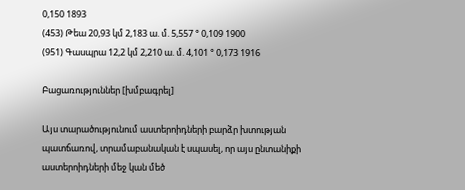0,150 1893
(453) Թեա 20,93 կմ 2,183 ա. մ. 5,557 ° 0,109 1900
(951) Գասպրա 12,2 կմ 2,210 ա. մ. 4,101 ° 0,173 1916

Բացառություններ [խմբագրել]

Այս տարածությունում աստերոիդների բարձր խտության պատճառով, տրամաբանական է սպասել, որ այս ընտանիքի աստերոիդների մեջ կան մեծ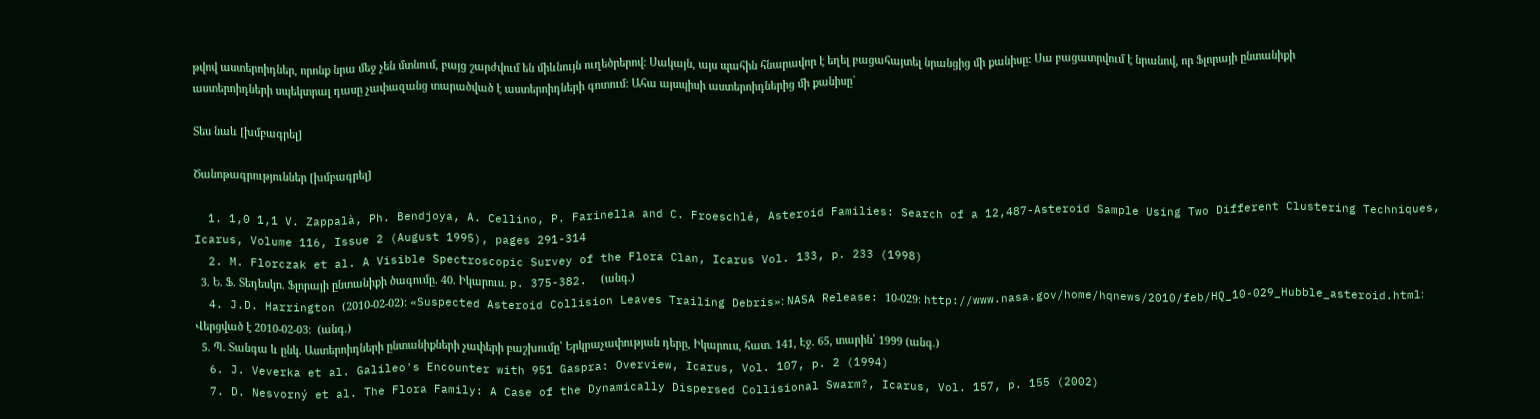թվով աստերոիդներ, որոնք նրա մեջ չեն մտնում, բայց շարժվում են միևնույն ուղեծրերով: Սակայն, այս պահին հնարավոր է եղել բացահայտել նրանցից մի քանիսը: Սա բացատրվում է նրանով, որ Ֆլորայի ընտանիքի աստերոիդների սպեկտրալ դասը չափազանց տարածված է աստերոիդների գոտում: Ահա այսպիսի աստերոիդներից մի քանիսը`

Տես նաև [խմբագրել]

Ծանոթագրություններ [խմբագրել]

  1. 1,0 1,1 V. Zappalà, Ph. Bendjoya, A. Cellino, P. Farinella and C. Froeschlé, Asteroid Families: Search of a 12,487-Asteroid Sample Using Two Different Clustering Techniques, Icarus, Volume 116, Issue 2 (August 1995), pages 291-314
  2. M. Florczak et al. A Visible Spectroscopic Survey of the Flora Clan, Icarus Vol. 133, p. 233 (1998)
  3. Ե. Ֆ. Տեդեսկո. Ֆլորայի ընտանիքի ծագումը. 40. Իկարուս. p. 375-382.  (անգ.)
  4. J.D. Harrington (2010-02-02)։ «Suspected Asteroid Collision Leaves Trailing Debris»։ NASA Release: 10-029։ http://www.nasa.gov/home/hqnews/2010/feb/HQ_10-029_Hubble_asteroid.html։ Վերցված է 2010-02-03։  (անգ.)
  5. Պ. Տանգա և ընկ. Աստերոիդների ընտանիքների չափերի բաշխումը՝ Երկրաչափության դերը, Իկարուս, հատ. 141, Էջ. 65, տարին՝ 1999 (անգ.)
  6. J. Veverka et al. Galileo's Encounter with 951 Gaspra: Overview, Icarus, Vol. 107, p. 2 (1994)
  7. D. Nesvorný et al. The Flora Family: A Case of the Dynamically Dispersed Collisional Swarm?, Icarus, Vol. 157, p. 155 (2002)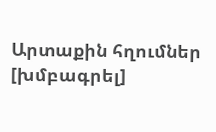Արտաքին հղումներ [խմբագրել]